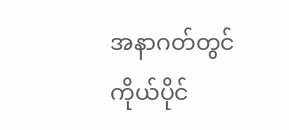အနာဂတ်တွင် ကိုယ်ပိုင်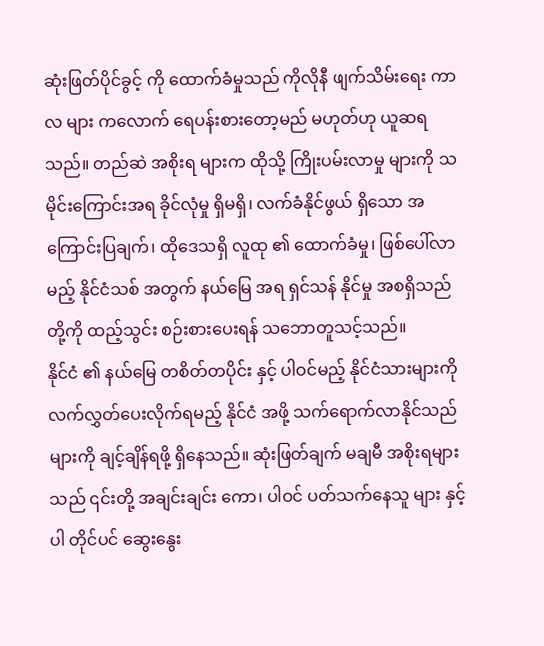ဆုံးဖြတ်ပိုင်ခွင့် ကို ထောက်ခံမှုသည် ကိုလိုနီ ဖျက်သိမ်းရေး ကာလ များ ကလောက် ရေပန်းစားတော့မည် မဟုတ်ဟု ယူဆရသည်။ တည်ဆဲ အစိုးရ များက ထိုသို့ ကြိုးပမ်းလာမှု များကို သမိုင်းကြောင်းအရ ခိုင်လုံမှု ရှိမရှိ၊ လက်ခံနိုင်ဖွယ် ရှိသော အကြောင်းပြချက်၊ ထိုဒေသရှိ လူထု ၏ ထောက်ခံမှု၊ ဖြစ်ပေါ်လာမည့် နိုင်ငံသစ် အတွက် နယ်မြေ အရ ရှင်သန် နိုင်မှု အစရှိသည် တို့ကို ထည့်သွင်း စဉ်းစားပေးရန် သဘောတူသင့်သည်။
နိုင်ငံ ၏ နယ်မြေ တစိတ်တပိုင်း နှင့် ပါဝင်မည့် နိုင်ငံသားများကို လက်လွှတ်ပေးလိုက်ရမည့် နိုင်ငံ အဖို့ သက်ရောက်လာနိုင်သည်များကို ချင့်ချိန်ရဖို့ ရှိနေသည်။ ဆုံးဖြတ်ချက် မချမီ အစိုးရများသည် ၎င်းတို့ အချင်းချင်း ကော၊ ပါဝင် ပတ်သက်နေသူ များ နှင့် ပါ တိုင်ပင် ဆွေးနွေး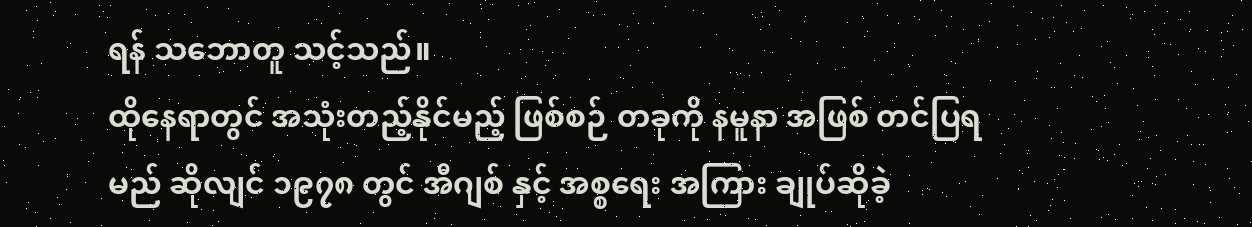ရန် သဘောတူ သင့်သည်။
ထိုနေရာတွင် အသုံးတည့်နိုင်မည့် ဖြစ်စဉ် တခုကို နမူနာ အဖြစ် တင်ပြရမည် ဆိုလျင် ၁၉၇၈ တွင် အီဂျစ် နှင့် အစ္စရေး အကြား ချုပ်ဆိုခဲ့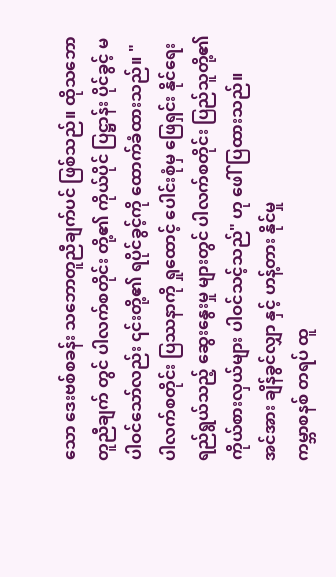သော ဒေးဗစ်စခန်း သဘောတူညီချက်ပင် ဖြစ်သည်။ ထိုသဘောတူညီချက် တွင် ပါလက်စတိုင်း တို့၏ ကိုယ်ပိုင် ပြဋ္ဌာန်း ပိုင်ခွင့် မပါဝင်သော်လည်း ၎င်းတို့၏ ရပိုင်ခွင့်ကို ထောက်ခံထားသည်။ "ပါလက်စတိုင်း ပြဿနာကို ရှုထောင့် ပေါင်းစုံမှ ဖြေရှင်း နိုင်ရေး ရည်ရွယ်သည့် ဆွေးနွေးမှု များတွင် ပါလက်စတိုင်း ပြည်သူတို့၏ ကိုယ်စားလှယ်များ ပါဝင်သင့်သည်" ဟု ဖေါ်ပြထားသည်။
အင်အား ချိန်ခွင်လျှာ နှင့် ဟန့်တား နိုင်မှု
ကမ္ဘာစနစ် တရပ် ထူ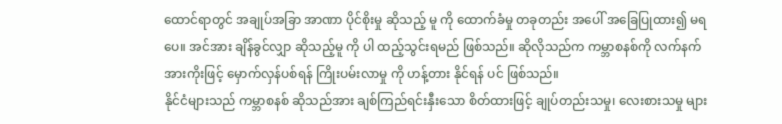ထောင်ရာတွင် အချုပ်အခြာ အာဏာ ပိုင်စိုးမှု ဆိုသည့် မူ ကို ထောက်ခံမှု တခုတည်း အပေါ် အခြေပြုထား၍ မရပေ။ အင်အား ချိန်ခွင်လျှာ ဆိုသည့်မူ ကို ပါ ထည့်သွင်းရမည် ဖြစ်သည်။ ဆိုလိုသည်က ကမ္ဘာစနစ်ကို လက်နက် အားကိုးဖြင့် မှောက်လှန်ပစ်ရန် ကြိုးပမ်းလာမှု ကို ဟန့်တား နိုင်ရန် ပင် ဖြစ်သည်။
နိုင်ငံများသည် ကမ္ဘာစနစ် ဆိုသည်အား ချစ်ကြည်ရင်းနှီးသော စိတ်ထားဖြင့် ချုပ်တည်းသမှု၊ လေးစားသမှု များ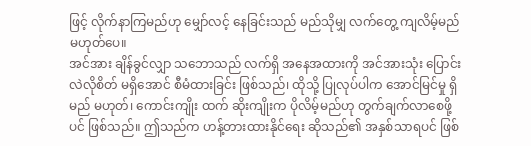ဖြင့် လိုက်နာကြမည်ဟု မျှော်လင့် နေခြင်းသည် မည်သိုမျှ လက်တွေ့ ကျလိမ့်မည် မဟုတ်ပေ။
အင်အား ချိန်ခွင်လျှာ သဘောသည် လက်ရှိ အနေအထားကို အင်အားသုံး ပြောင်းလဲလိုစိတ် မရှိအောင် စီမံထားခြင်း ဖြစ်သည်၊ ထိုသို့ ပြုလုပ်ပါက အောင်မြင်မှု ရှိမည် မဟုတ်၊ ကောင်းကျိုး ထက် ဆိုးကျိုးက ပိုလိမ့်မည်ဟု တွက်ချက်လာစေဖို့ပင် ဖြစ်သည်။ ဤသည်က ဟန့်တားထားနိုင်ရေး ဆိုသည်၏ အနှစ်သာရပင် ဖြစ်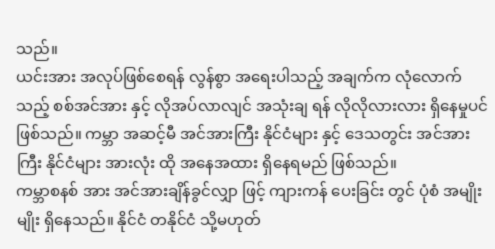သည်။
ယင်းအား အလုပ်ဖြစ်စေရန် လွန်စွာ အရေးပါသည့် အချက်က လုံလောက်သည့် စစ်အင်အား နှင့် လိုအပ်လာလျင် အသုံးချ ရန် လိုလိုလားလား ရှိနေမှုပင် ဖြစ်သည်။ ကမ္ဘာ အဆင့်မီ အင်အားကြီး နိုင်ငံများ နှင့် ဒေသတွင်း အင်အားကြီး နိုင်ငံများ အားလုံး ထို အနေအထား ရှိနေရမည် ဖြစ်သည်။
ကမ္ဘာစနစ် အား အင်အားချိန်ခွင်လျှာ ဖြင့် ကျားကန် ပေးခြင်း တွင် ပုံစံ အမျိုးမျိုး ရှိနေသည်။ နိုင်ငံ တနိုင်ငံ သို့မဟုတ်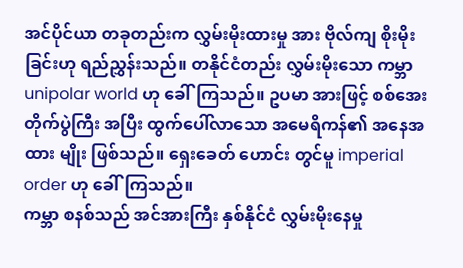အင်ပိုင်ယာ တခုတည်းက လွှမ်းမိုးထားမှု အား ဗိုလ်ကျ စိုးမိုးခြင်းဟု ရည်ညွှန်းသည်။ တနိုင်ငံတည်း လွှမ်းမိုးသော ကမ္ဘာ unipolar world ဟု ခေါ်ကြသည်။ ဥပမာ အားဖြင့် စစ်အေး တိုက်ပွဲကြီး အပြီး ထွက်ပေါ်လာသော အမေရိကန်၏ အနေအထား မျိုး ဖြစ်သည်။ ရှေးခေတ် ဟောင်း တွင်မူ imperial order ဟု ခေါ်ကြသည်။
ကမ္ဘာ စနစ်သည် အင်အားကြီး နှစ်နိုင်ငံ လွှမ်းမိုးနေမှု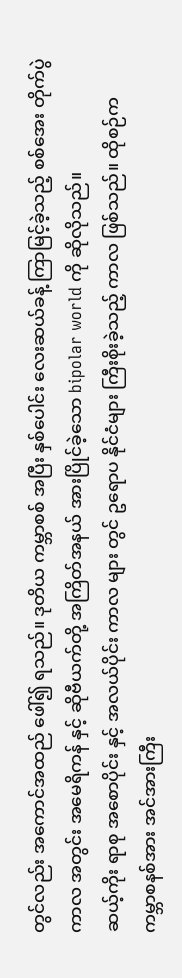တွင်လည်း အကောင်အထည် ဖေါ်၍ ရသည်။ ဒုတိယ ကမ္ဘာစစ် အပြီး နှစ်ပေါင်း လေးဆယ်ခန့် ကြာမြင့်ခဲ့သည့် စစ်အေး တိုက်ပွဲ ကာလ အတွင်း အမေရိကန် နှင့် ဆိုဗီယက်တို့ အကြိတ်အနယ် အားပြိုင်ခဲ့သော bipolar world ကို ဆိုလိုသည်။
ဆယ့်ကိုး ရာစု အစောပိုင်း နှင့် အလယ်ပိုင်း ကာလ များ တွင် ဥရောပ နိုင်ငံများ ကြီးစိုးခဲ့သည့် ကာလ ဖြစ်သည်။ ထိုစဉ်က ကမ္ဘာစနစ်အား အင်အားကြီး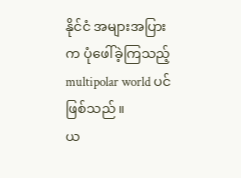နိုင်ငံ အများအပြား က ပုံဖေါ်ခဲ့ကြသည့် multipolar world ပင် ဖြစ်သည်။
ယ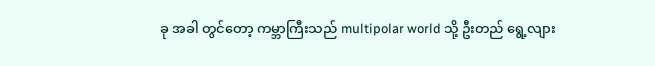ခု အခါ တွင်တော့ ကမ္ဘာကြီးသည် multipolar world သို့ ဦးတည် ရွေ့လျား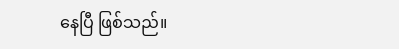နေပြီ ဖြစ်သည်။